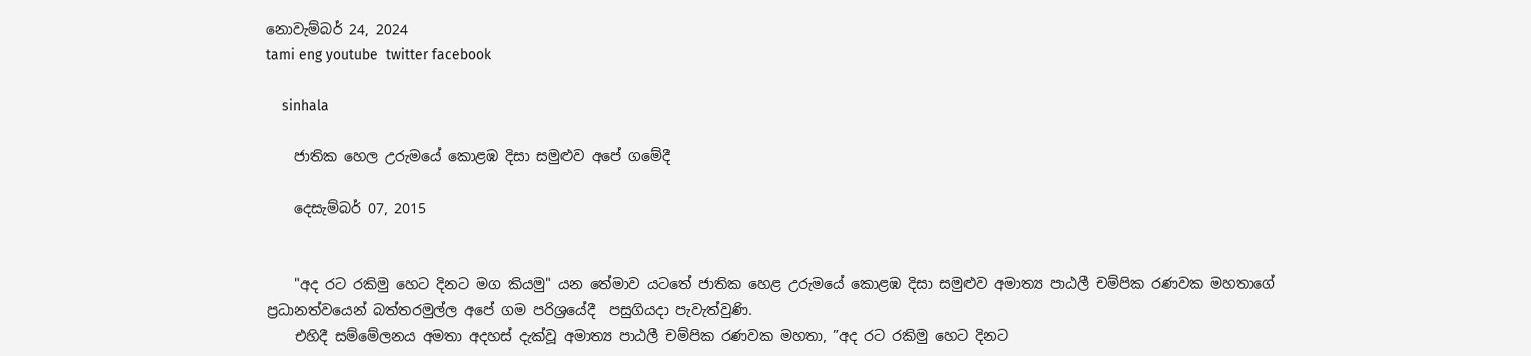නොවැම්බර් 24, 2024
tami eng youtube  twitter facebook

    sinhala

    ජාතික හෙල උරුමයේ කොළඹ දිසා සමුළුව අපේ ගමේදී

    දෙසැම්බර් 07, 2015


    "අද රට රකිමු හෙට දිනට මග කියමු" යන තේමාව යටතේ ජාතික හෙළ උරුමයේ කොළඹ දිසා සමුළුව අමාත්‍ය පාඨලී චම්පික රණවක මහතාගේ ප්‍රධානත්වයෙන් බත්තරමුල්ල අපේ ගම පරිශ්‍රයේදී  පසුගියදා පැවැත්වුණි.
    එහිදී සම්මේලනය අමතා අදහස් දැක්වූ අමාත්‍ය පාඨලී චම්පික රණවක මහතා, ”අද රට රකිමු හෙට දිනට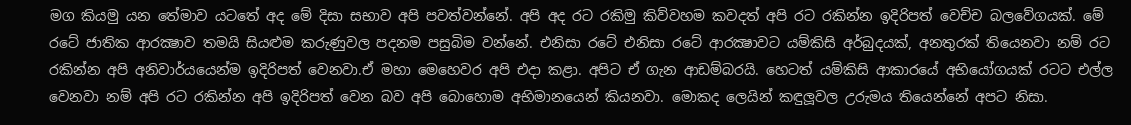මග කියමු යන තේමාව යටතේ අද මේ දිසා සභාව අපි පවත්වන්නේ. අපි අද රට රකිමු කිව්වහම කවදත් අපි රට රකින්න ඉදිරිපත් වෙච්ච බලවේගයක්. මේ රටේ ජාතික ආරක්‍ෂාව තමයි සියළුම කරුණුවල පදනම පසුබිම වන්නේ. එනිසා රටේ එනිසා රටේ ආරක්‍ෂාවට යම්කිසි අර්බුදයක්, අනතුරක් තියෙනවා නම් රට රකින්න අපි අනිවාර්යයෙන්ම ඉදිරිපත් වෙනවා.ඒ මහා මෙහෙවර අපි එදා කළා. අපිට ඒ ගැන ආඩම්බරයි. හෙටත් යම්කිසි ආකාරයේ අභියෝගයක් රටට එල්ල වෙනවා නම් අපි රට රකින්න අපි ඉදිරිපත් වෙන බව අපි බොහොම අභිමානයෙන් කියනවා. මොකද ලෙයින් කඳුලූවල උරුමය තියෙන්නේ අපට නිසා.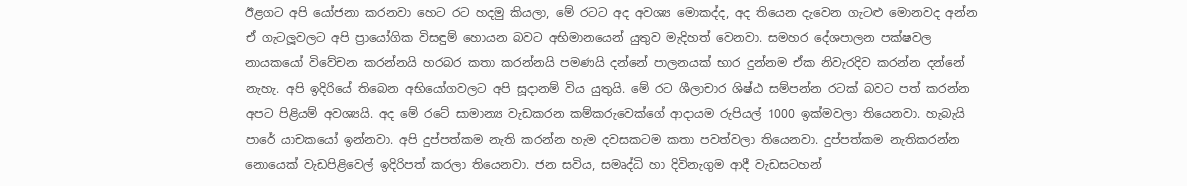ඊළගට අපි යෝජනා කරනවා හෙට රට හදමු කියලා, මේ රටට අද අවශ්‍ය මොකද්ද, අද තියෙන දැවෙන ගැටළු මොනවද අන්න ඒ ගැටලූවලට අපි ප්‍රායෝගික විසඳුම් හොයන බවට අභිමානයෙන් යුතුව මැදිහත් වෙනවා. සමහර දේශපාලන පක්ෂවල නායකයෝ විවේචන කරන්නයි හරබර කතා කරන්නයි පමණයි දන්නේ පාලනයක් භාර දුන්නම ඒක නිවැරදිව කරන්න දන්නේ නැහැ. අපි ඉදිරියේ තිබෙන අභියෝගවලට අපි සූදානම් විය යුතුයි. මේ රට ශීලාචාර ශිෂ්ඨ සම්පන්න රටක් බවට පත් කරන්න අපට පිළියම් අවශ්‍යයි. අද මේ රටේ සාමාන්‍ය වැඩකරන කම්කරුවෙක්ගේ ආදායම රුපියල් 1000 ඉක්මවලා තියෙනවා. හැබැයි පාරේ යාචකයෝ ඉන්නවා. අපි දුප්පත්කම නැති කරන්න හැම දවසකටම කතා පවත්වලා තියෙනවා. දුප්පත්කම නැතිකරන්න නොයෙක් වැඩපිළිවෙල් ඉදිරිපත් කරලා තියෙනවා. ජන සවිය, සමෘද්ධි හා දිවිනැගුම ආදී වැඩසටහන්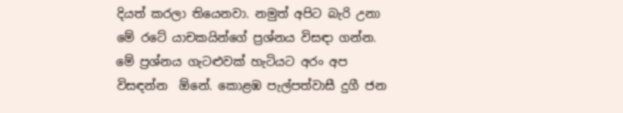දියත් කරලා තියෙනවා. නමුත් අපිට බැරි උනා මේ රටේ යාචකයින්ගේ ප්‍රශ්නය විසඳා ගන්න. මේ ප්‍රශ්නය ගැටළුවක් හැටියට අරං අප විසඳන්න  ඕනේ. කොළඹ පැල්පත්වාසී දුගී ජන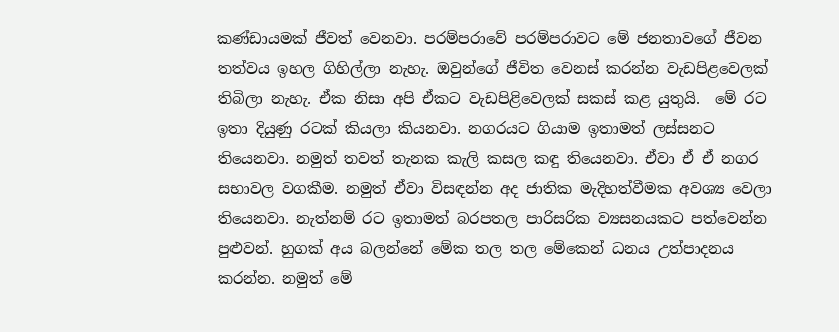කණ්ඩායමක් ජීවත් වෙනවා. පරම්පරාවේ පරම්පරාවට මේ ජනතාවගේ ජීවන තත්වය ඉහල ගිහිල්ලා නැහැ. ඔවුන්ගේ ජීවිත වෙනස් කරන්න වැඩපිළවෙලක් තිබිලා නැහැ. ඒක නිසා අපි ඒකට වැඩපිළිවෙලක් සකස් කළ යුතුයි.  මේ රට ඉතා දියුණු රටක් කියලා කියනවා. නගරයට ගියාම ඉතාමත් ලස්සනට තියෙනවා. නමුත් තවත් තැනක කැලි කසල කඳු තියෙනවා. ඒවා ඒ ඒ නගර සභාවල වගකීම. නමුත් ඒවා විසඳන්න අද ජාතික මැදිහත්වීමක අවශ්‍ය වෙලා තියෙනවා. නැත්නම් රට ඉතාමත් බරපතල පාරිසරික ව්‍යසනයකට පත්වෙන්න පුළුවන්. හුගක් අය බලන්නේ මේක තල තල මේකෙන් ධනය උත්පාදනය කරන්න. නමුත් මේ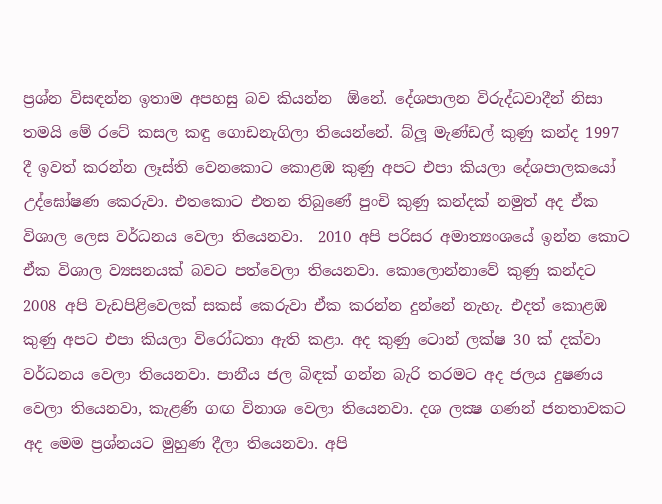ප්‍රශ්න විසඳන්න ඉතාම අපහසු බව කියන්න  ඕනේ. දේශපාලන විරුද්ධවාදීන් නිසා තමයි මේ රටේ කසල කඳු ගොඩනැගිලා තියෙන්නේ. බ්ලූ මැණ්ඩල් කුණු කන්ද 1997 දී ඉවත් කරන්න ලෑස්ති වෙනකොට කොළඹ කුණු අපට එපා කියලා දේශපාලකයෝ උද්ඝෝෂණ කෙරුවා. එතකොට එතන තිබුණේ පුංචි කුණු කන්දක් නමුත් අද ඒක විශාල ලෙස වර්ධනය වෙලා තියෙනවා.  2010 අපි පරිසර අමාත්‍යංශයේ ඉන්න කොට ඒක විශාල ව්‍යසනයක් බවට පත්වෙලා තියෙනවා. කොලොන්නාවේ කුණු කන්දට 2008 අපි වැඩපිළිවෙලක් සකස් කෙරුවා ඒක කරන්න දුන්නේ නැහැ. එදත් කොළඹ කුණු අපට එපා කියලා විරෝධතා ඇති කළා. අද කුණු ටොන් ලක්ෂ 30 ක් දක්වා වර්ධනය වෙලා තියෙනවා. පානීය ජල බිඳක් ගන්න බැරි තරමට අද ජලය දුෂණය වෙලා තියෙනවා, කැළණි ගඟ විනාශ වෙලා තියෙනවා. දශ ලක්‍ෂ ගණන් ජනතාවකට අද මෙම ප්‍රශ්නයට මුහුණ දීලා තියෙනවා. අපි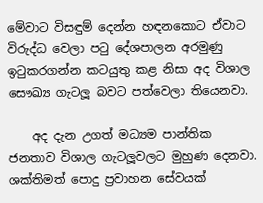මේවාට විසඳුම් දෙන්න හඳනකොට ඒවාට විරුද්ධ වෙලා පටු දේශපාලන අරමුණු ඉටුකරගන්න කටයුතු කළ නිසා අද විශාල සෞඛ්‍ය ගැටලූ බවට පත්වෙලා තියෙනවා.

    අද දැන උගත් මධ්‍යම පාන්තික ජනතාව විශාල ගැටලූවලට මුහුණ දෙනවා.  ශක්තිමත් පොදු ප්‍රවාහන සේවයක්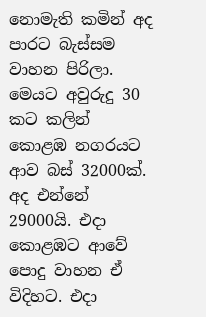නොමැති කමින් අද පාරට බැස්සම වාහන පිරිලා. මෙයට අවුරුදු 30 කට කලින් කොළඹ නගරයට ආව බස් 32000ක්. අද එන්නේ 29000යි. එදා කොළඹට ආවේ පොදු වාහන ඒ විදිහට. එදා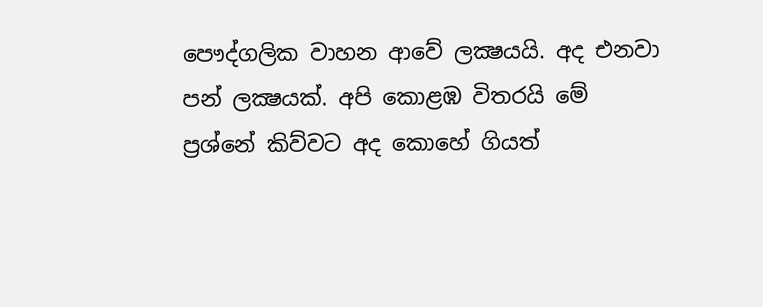පෞද්ගලික වාහන ආවේ ලක්‍ෂයයි. අද එනවා පන් ලක්‍ෂයක්. අපි කොළඹ විතරයි මේ ප්‍රශ්නේ කිව්වට අද කොහේ ගියත්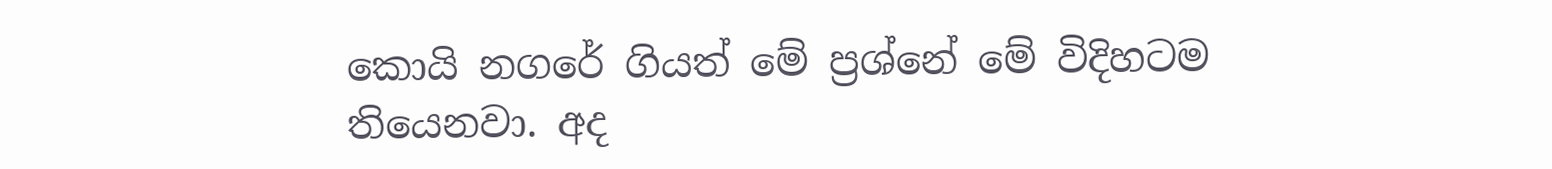කොයි නගරේ ගියත් මේ ප්‍රශ්නේ මේ විදිහටම තියෙනවා. අද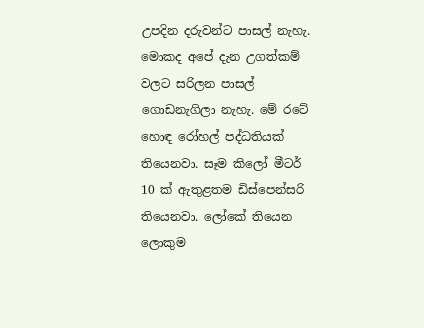උපදින දරුවන්ට පාසල් නැහැ. මොකද අපේ දැන උගත්කම් වලට සරිලන පාසල් ගොඩනැගිලා නැහැ. මේ රටේ හොඳ රෝහල් පද්ධතියක් තියෙනවා. සෑම කිලෝ මීටර් 10 ක් ඇතුළතම ඩිස්පෙන්සරි තියෙනවා. ලෝකේ තියෙන ලොකුම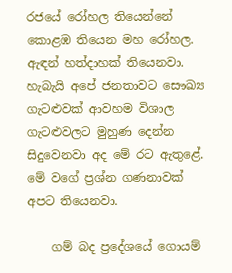රජයේ රෝහල තියෙන්නේ කොළඹ තියෙන මහ රෝහල. ඇඳන් හත්දාහක් තියෙනවා. හැබැයි අපේ ජනතාවට සෞඛ්‍ය ගැටළුවක් ආවහම විශාල ගැටළුවලට මුහුණ දෙන්න සිදුවෙනවා අද මේ රට ඇතුළේ.  මේ වගේ ප්‍රශ්න ගණනාවක් අපට තියෙනවා.

    ගම් බද ප්‍රදේශයේ ගොයම්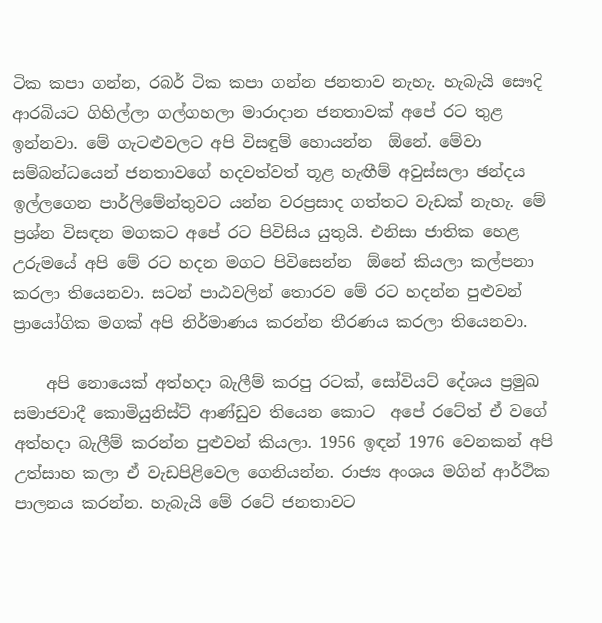ටික කපා ගන්න, රබර් ටික කපා ගන්න ජනතාව නැහැ. හැබැයි සෞදි ආරබියට ගිහිල්ලා ගල්ගහලා මාරාදාන ජනතාවක් අපේ රට තුළ ඉන්නවා. මේ ගැටළුවලට අපි විසඳුම් හොයන්න  ඕනේ. මේවා සම්බන්ධයෙන් ජනතාවගේ හදවත්වත් තූළ හැඟීම් අවුස්සලා ඡන්දය ඉල්ලගෙන පාර්ලිමේන්තුවට යන්න වරප්‍රසාද ගත්තට වැඩක් නැහැ. මේ ප්‍රශ්න විසඳන මගකට අපේ රට පිවිසිය යුතුයි. එනිසා ජාතික හෙළ උරුමයේ අපි මේ රට හදන මගට පිවිසෙන්න  ඕනේ කියලා කල්පනා කරලා තියෙනවා. සටන් පාඨවලින් තොරව මේ රට හදන්න පුළුවන් ප්‍රායෝගික මගක් අපි නිර්මාණය කරන්න තීරණය කරලා තියෙනවා.

    අපි නොයෙක් අත්හදා බැලීම් කරපු රටක්, සෝවියට් දේශය ප්‍රමුඛ සමාජවාදී කොමියුනිස්ට් ආණ්ඩුව තියෙන කොට  අපේ රටේත් ඒ වගේ අත්හදා බැලීම් කරන්න පුළුවන් කියලා. 1956 ඉඳන් 1976 වෙනකන් අපි උත්සාහ කලා ඒ වැඩපිළිවෙල ගෙනියන්න. රාජ්‍ය අංශය මගින් ආර්ථික පාලනය කරන්න. හැබැයි මේ රටේ ජනතාවට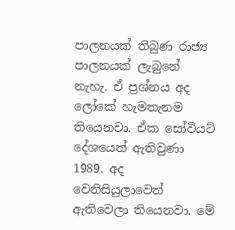පාලනයක් තිබුණ රාජ්‍ය පාලනයක් ලැබුනේ නැහැ. ඒ ප්‍රශ්නය අද ලෝකේ හැමතැනම තියෙනවා. ඒක සෝවියට් දේශයෙත් ඇතිවුණා 1989. අද වෙනිසියුලාවෙත් ඇතිවෙලා තියෙනවා. මේ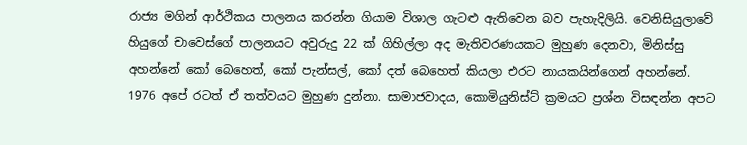රාජ්‍ය මගින් ආර්ථිකය පාලනය කරන්න ගියාම විශාල ගැටළු ඇතිවෙන බව පැහැදිලියි. වෙනිසියුලාවේ හියුගේ චාවෙස්ගේ පාලනයට අවුරුදු 22 ක් ගිහිල්ලා අද මැතිවරණයකට මුහුණ දෙනවා, මිනිස්සු අහන්නේ කෝ බෙහෙත්, කෝ පැන්සල්, කෝ දත් බෙහෙත් කියලා එරට නායකයින්ගෙන් අහන්නේ. 1976 අපේ රටත් ඒ තත්වයට මුහුණ දුන්නා. සාමාජවාදය, කොමියුනිස්ට් ක්‍රමයට ප්‍රශ්න විසඳන්න අපට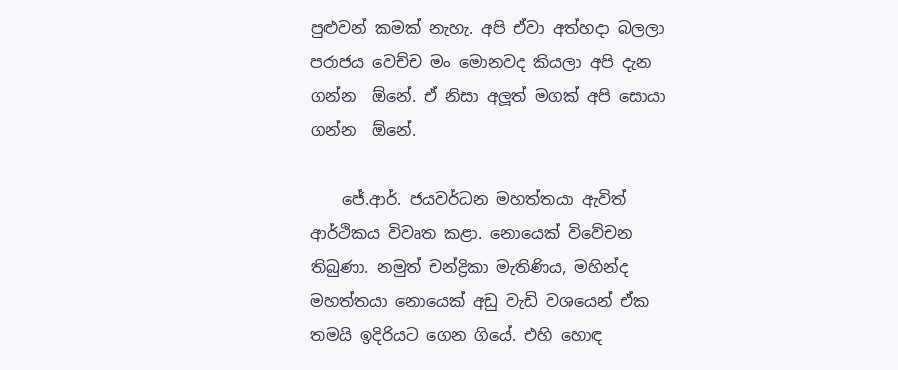පුළුවන් කමක් නැහැ. අපි ඒවා අත්හදා බලලා පරාජය වෙච්ච මං මොනවද කියලා අපි දැන ගන්න  ඕනේ. ඒ නිසා අලූත් මගක් අපි සොයා ගන්න  ඕනේ.

    ජේ.ආර්. ජයවර්ධන මහත්තයා ඇවිත් ආර්ථිකය විවෘත කළා. නොයෙක් විවේචන තිබුණා. නමුත් චන්ද්‍රිකා මැතිණිය, මහින්ද මහත්තයා නොයෙක් අඩු වැඩි වශයෙන් ඒක තමයි ඉදිරියට ගෙන ගියේ. එහි හොඳ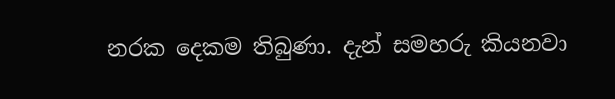නරක දෙකම තිබුණා. දැන් සමහරු කියනවා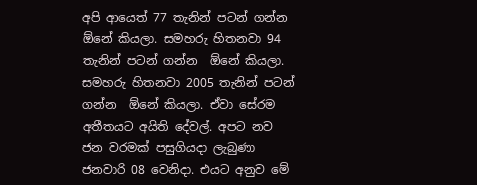අපි ආයෙත් 77 තැනින් පටන් ගන්න  ඕනේ කියලා. සමහරු හිතනවා 94 තැනින් පටන් ගන්න  ඕනේ කියලා. සමහරු හිතනවා 2005 තැනින් පටන් ගන්න  ඕනේ කියලා. ඒවා සේරම අතීතයට අයිති දේවල්. අපට නව ජන වරමක් පසුගියදා ලැබුණා ජනවාරි 08 වෙනිදා. එයට අනුව මේ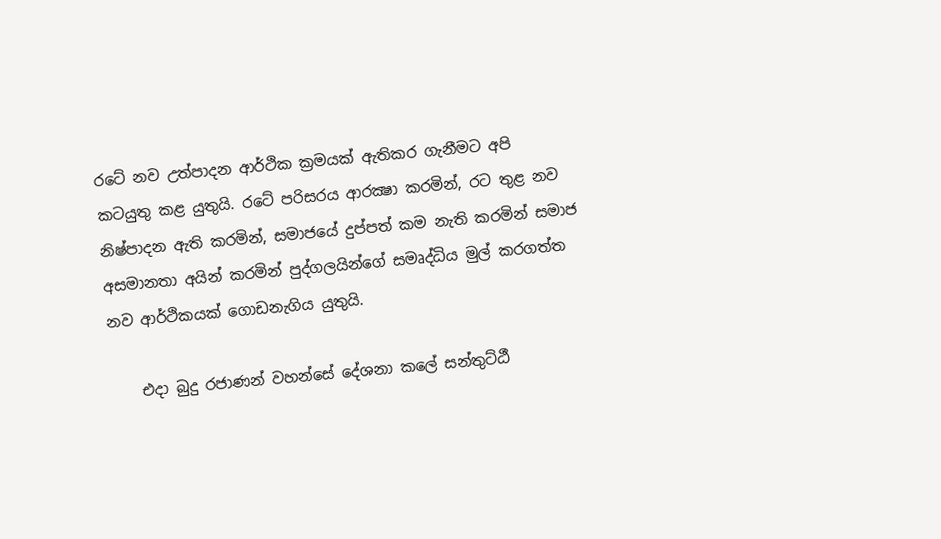රටේ නව උත්පාදන ආර්ථික ක්‍රමයක් ඇතිකර ගැනීමට අපි කටයුතු කළ යුතුයි. රටේ පරිසරය ආරක්‍ෂා කරමින්, රට තුළ නව නිෂ්පාදන ඇති කරමින්, සමාජයේ දුප්පත් කම නැති කරමින් සමාජ අසමානතා අයින් කරමින් පුද්ගලයින්ගේ සමෘද්ධිය මුල් කරගත්ත නව ආර්ථිකයක් ගොඩනැගිය යුතුයි.

    එදා බුදු රජාණන් වහන්සේ දේශනා කලේ සන්තුට්ඨී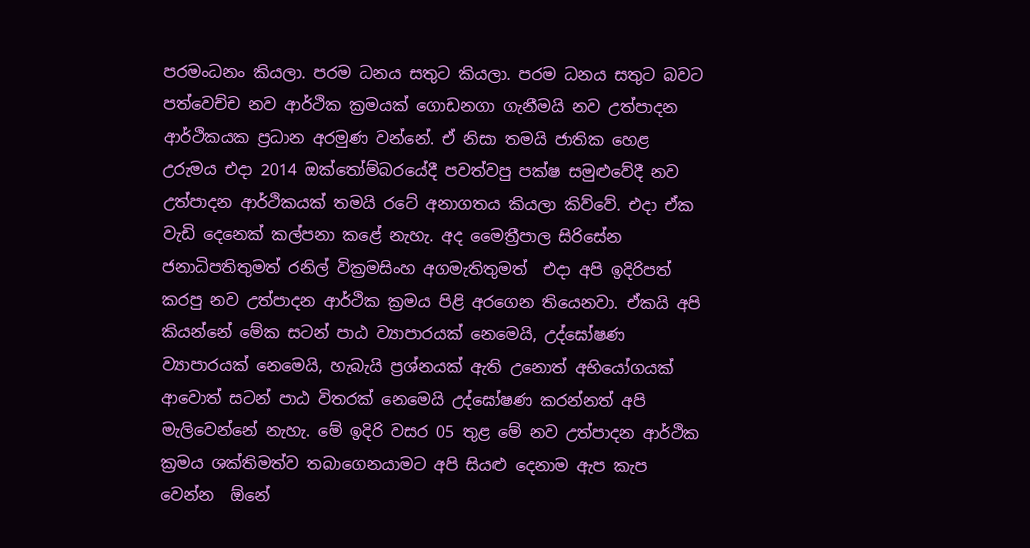පරමංධනං කියලා. පරම ධනය සතුට කියලා. පරම ධනය සතුට බවට පත්වෙච්ච නව ආර්ථික ක්‍රමයක් ගොඩනගා ගැනීමයි නව උත්පාදන ආර්ථිකයක ප්‍රධාන අරමුණ වන්නේ. ඒ නිසා තමයි ජාතික හෙළ උරුමය එදා 2014 ඔක්තෝම්බරයේදී පවත්වපු පක්ෂ සමුළුවේදී නව උත්පාදන ආර්ථිකයක් තමයි රටේ අනාගතය කියලා කිව්වේ. එදා ඒක වැඩි දෙනෙක් කල්පනා කළේ නැහැ. අද මෛත්‍රීපාල සිරිසේන ජනාධිපතිතුමත් රනිල් වික්‍රමසිංහ අගමැතිතුමත්  එදා අපි ඉදිරිපත් කරපු නව උත්පාදන ආර්ථික ක්‍රමය පිළි අරගෙන තියෙනවා. ඒකයි අපි කියන්නේ මේක සටන් පාඨ ව්‍යාපාරයක් නෙමෙයි, උද්ඝෝෂණ ව්‍යාපාරයක් නෙමෙයි, හැබැයි ප්‍රශ්නයක් ඇති උනොත් අභියෝගයක් ආවොත් සටන් පාඨ විතරක් නෙමෙයි උද්ඝෝෂණ කරන්නත් අපි මැලිවෙන්නේ නැහැ. මේ ඉදිරි වසර 05 තුළ මේ නව උත්පාදන ආර්ථික ක්‍රමය ශක්තිමත්ව තබාගෙනයාමට අපි සියළු දෙනාම ඇප කැප වෙන්න  ඕනේ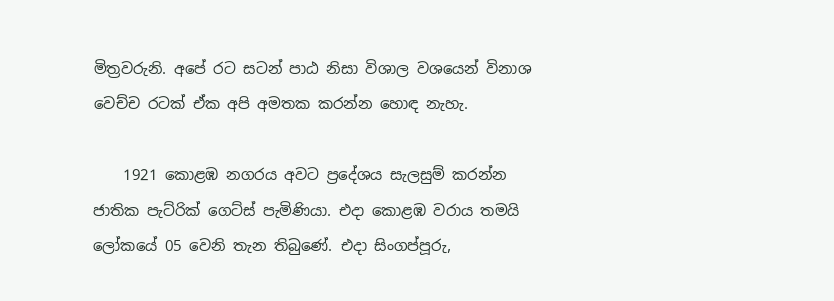මිත්‍රවරුනි. අපේ රට සටන් පාඨ නිසා විශාල වශයෙන් විනාශ වෙච්ච රටක් ඒක අපි අමතක කරන්න හොඳ නැහැ.

    1921 කොළඹ නගරය අවට ප්‍රදේශය සැලසුම් කරන්න ජාතික පැට්රික් ගෙට්ස් පැමිණියා. එදා කොළඹ වරාය තමයි ලෝකයේ 05 වෙනි තැන තිබුණේ. එදා සිංගප්පූරු,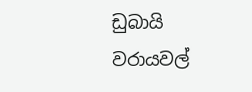ඩුබායි වරායවල්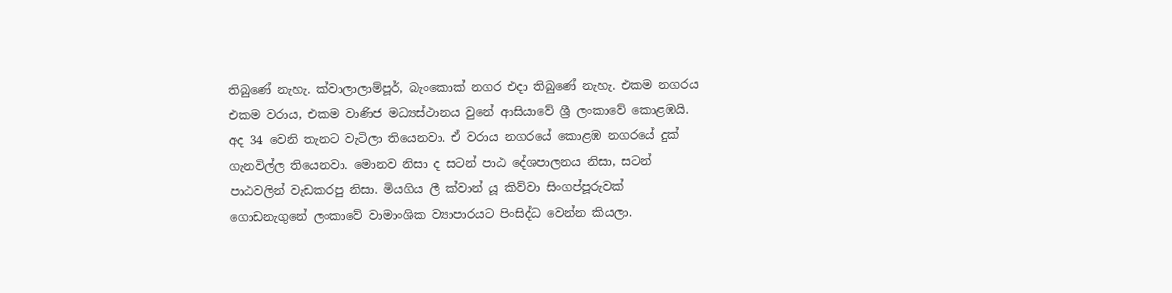තිබුණේ නැහැ. ක්වාලාලාම්පූර්, බැංකොක් නගර එදා තිබුණේ නැහැ. එකම නගරය එකම වරාය, එකම වාණිජ මධ්‍යස්ථානය වුනේ ආසියාවේ ශ්‍රී ලංකාවේ කොළඹයි. අද 34 වෙනි තැනට වැටිලා තියෙනවා. ඒ වරාය නගරයේ කොළඹ නගරයේ දුක් ගැනවිල්ල තියෙනවා. මොනව නිසා ද සටන් පාඨ දේශපාලනය නිසා, සටන් පාඨවලින් වැඩකරපු නිසා. මියගිය ලී ක්වාන් යූ කිව්වා සිංගප්පූරුවක් ගොඩනැගුනේ ලංකාවේ වාමාංශික ව්‍යාපාරයට පිංසිද්ධ වෙන්න කියලා.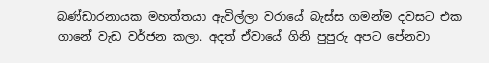බණ්ඩාරනායක මහත්තයා ඇවිල්ලා වරායේ බැස්ස ගමන්ම දවසට එක ගානේ වැඩ වර්ජන කලා. අදත් ඒවායේ ගිනි පුපුරු අපට පේනවා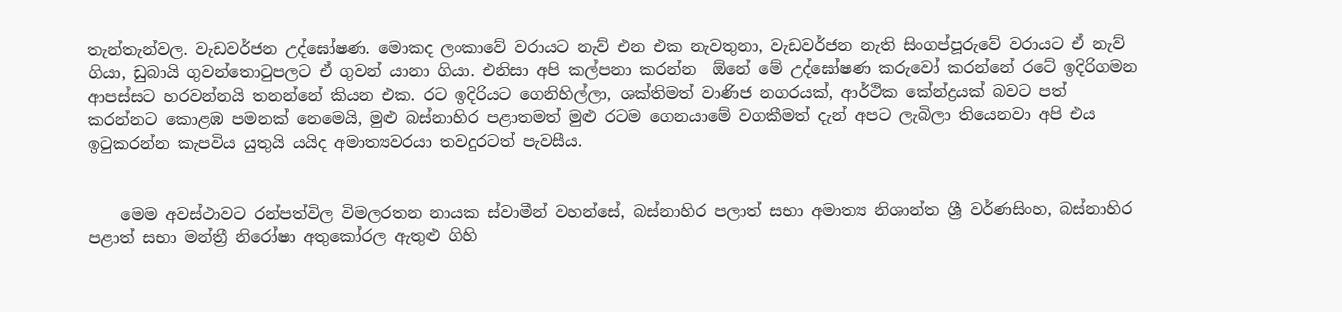තැන්තැන්වල. වැඩවර්ජන උද්ඝෝෂණ. මොකද ලංකාවේ වරායට නැව් එන එක නැවතුනා, වැඩවර්ජන නැති සිංගප්පූරුවේ වරායට ඒ නැව් ගියා, ඩුබායි ගුවන්තොටුපලට ඒ ගුවන් යානා ගියා. එනිසා අපි කල්පනා කරන්න  ඕනේ මේ උද්ඝෝෂණ කරුවෝ කරන්නේ රටේ ඉදිරිගමන ආපස්සට හරවන්නයි තනන්නේ කියන එක. රට ඉදිරියට ගෙනිහිල්ලා, ශක්තිමත් වාණිජ නගරයක්, ආර්ථික කේන්ද්‍රයක් බවට පත් කරන්නට කොළඹ පමනක් නෙමෙයි, මුළු බස්නාහිර පළාතමත් මුළු රටම ගෙනයාමේ වගකීමත් දැන් අපට ලැබිලා තියෙනවා අපි එය ඉටුකරන්න කැපවිය යුතුයි යයිද අමාත්‍යවරයා තවදුරටත් පැවසීය.


    මෙම අවස්ථාවට රන්පත්විල විමලරතන නායක ස්වාමීන් වහන්සේ, බස්නාහිර පලාත් සභා අමාත්‍ය නිශාන්ත ශ්‍රී වර්ණසිංහ, බස්නාහිර පළාත් සභා මන්ත්‍රී නිරෝෂා අතුකෝරල ඇතුළු ගිහි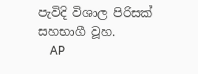පැවිදි විශාල පිරිසක් සහභාගී වූහ.
    AP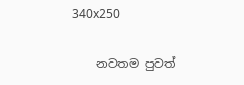340x250

    නවතම පුවත්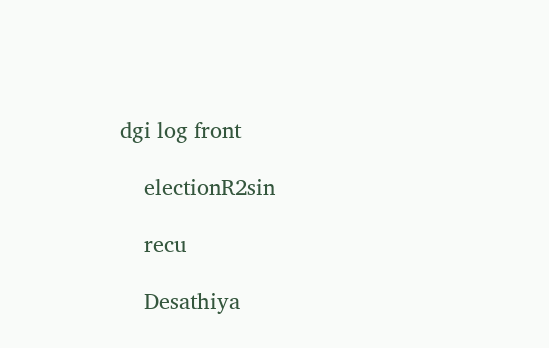dgi log front

    electionR2sin

    recu

    Desathiya